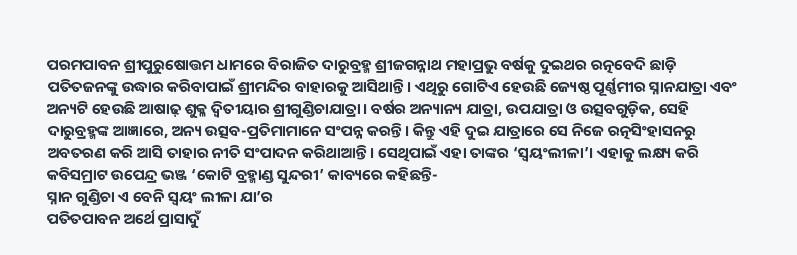ପରମପାବନ ଶ୍ରୀପୁରୁଷୋତ୍ତମ ଧାମରେ ବିରାଜିତ ଦାରୁବ୍ରହ୍ମ ଶ୍ରୀଜଗନ୍ନାଥ ମହାପ୍ରଭୁ ବର୍ଷକୁ ଦୁଇଥର ରତ୍ନବେଦି ଛାଡ଼ି ପତିତଜନଙ୍କୁ ଉଦ୍ଧାର କରିବାପାଇଁ ଶ୍ରୀମନ୍ଦିର ବାହାରକୁ ଆସିଥାନ୍ତି। ଏଥିରୁ ଗୋଟିଏ ହେଉଛି ଜ୍ୟେଷ୍ଠ ପୂର୍ଣ୍ଣମୀର ସ୍ନାନଯାତ୍ରା ଏବଂ ଅନ୍ୟଟି ହେଉଛି ଆଷାଢ଼ ଶୁକ୍ଳ ଦ୍ୱିତୀୟାର ଶ୍ରୀଗୁଣ୍ଡିଚାଯାତ୍ରା। ବର୍ଷର ଅନ୍ୟାନ୍ୟ ଯାତ୍ରା, ଉପଯାତ୍ରା ଓ ଉତ୍ସବଗୁଡ଼ିକ, ସେହି ଦାରୁବ୍ରହ୍ମଙ୍କ ଆଜ୍ଞାରେ, ଅନ୍ୟ ଉତ୍ସବ-ପ୍ରତିମାମାନେ ସଂପନ୍ନ କରନ୍ତି। କିନ୍ତୁ ଏହି ଦୁଇ ଯାତ୍ରାରେ ସେ ନିଜେ ରତ୍ନସିଂହାସନରୁ ଅବତରଣ କରି ଆସି ତାହାର ନୀତି ସଂପାଦନ କରିଥାଆନ୍ତି। ସେଥିପାଇଁ ଏହା ତାଙ୍କର ‘ସ୍ୱୟଂଲୀଳା’। ଏହାକୁ ଲକ୍ଷ୍ୟ କରି କବିସମ୍ରାଟ ଉପେନ୍ଦ୍ର ଭଞ୍ଜ ‘କୋଟି ବ୍ରହ୍ମାଣ୍ଡ ସୁନ୍ଦରୀ’ କାବ୍ୟରେ କହିଛନ୍ତି-
ସ୍ନାନ ଗୁଣ୍ଡିଚା ଏ ବେନି ସ୍ୱୟଂ ଲୀଳା ଯା’ର
ପତିତପାବନ ଅର୍ଥେ ପ୍ରାସାଦୁଁ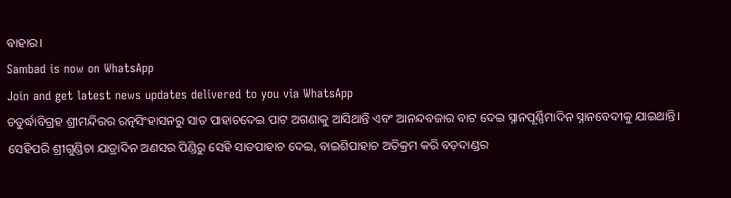ବାହାର।
Sambad is now on WhatsApp
Join and get latest news updates delivered to you via WhatsApp
ଚତୁର୍ଦ୍ଧାବିଗ୍ରହ ଶ୍ରୀମନ୍ଦିରର ରତ୍ନସିଂହାସନରୁ ସାତ ପାହାଚଦେଇ ପାଟ ଅଗଣାକୁ ଆସିଥାନ୍ତି ଏବଂ ଆନନ୍ଦବଜାର ବାଟ ଦେଇ ସ୍ନାନପୂର୍ଣ୍ଣିମାଦିନ ସ୍ନାନବେଦୀକୁ ଯାଇଥାନ୍ତି। ସେହିପରି ଶ୍ରୀଗୁଣ୍ଡିଚା ଯାତ୍ରାଦିନ ଅଣସର ପିଣ୍ଡିରୁ ସେହି ସାତପାହାଚ ଦେଇ, ବାଇଶିପାହାଚ ଅତିକ୍ରମ କରି ବଡ଼ଦାଣ୍ଡର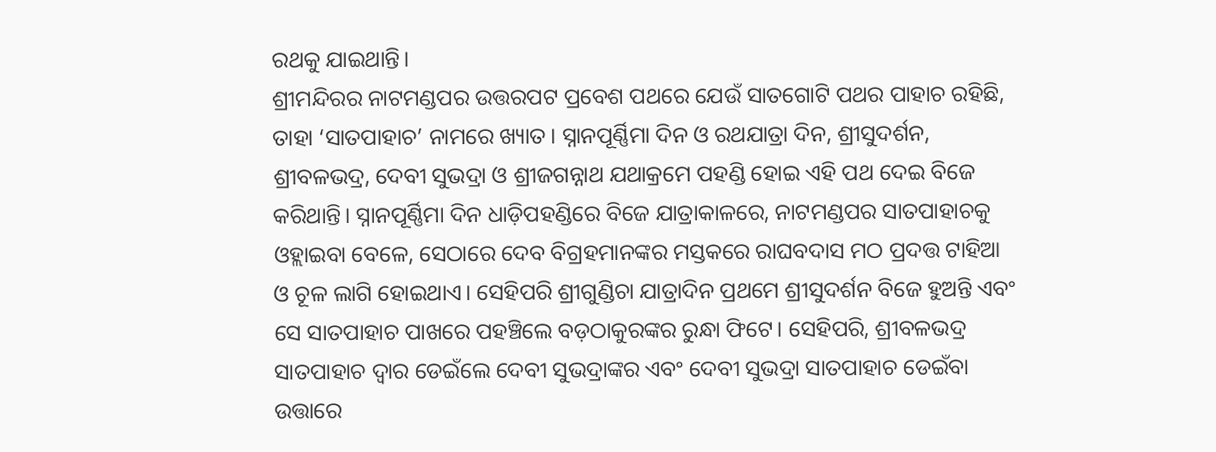ରଥକୁ ଯାଇଥାନ୍ତି।
ଶ୍ରୀମନ୍ଦିରର ନାଟମଣ୍ଡପର ଉତ୍ତରପଟ ପ୍ରବେଶ ପଥରେ ଯେଉଁ ସାତଗୋଟି ପଥର ପାହାଚ ରହିଛି, ତାହା ‘ସାତପାହାଚ’ ନାମରେ ଖ୍ୟାତ। ସ୍ନାନପୂର୍ଣ୍ଣିମା ଦିନ ଓ ରଥଯାତ୍ରା ଦିନ, ଶ୍ରୀସୁଦର୍ଶନ, ଶ୍ରୀବଳଭଦ୍ର, ଦେବୀ ସୁଭଦ୍ରା ଓ ଶ୍ରୀଜଗନ୍ନାଥ ଯଥାକ୍ରମେ ପହଣ୍ଡି ହୋଇ ଏହି ପଥ ଦେଇ ବିଜେ କରିଥାନ୍ତି। ସ୍ନାନପୂର୍ଣ୍ଣିମା ଦିନ ଧାଡ଼ିପହଣ୍ଡିରେ ବିଜେ ଯାତ୍ରାକାଳରେ, ନାଟମଣ୍ଡପର ସାତପାହାଚକୁ ଓହ୍ଲାଇବା ବେଳେ, ସେଠାରେ ଦେବ ବିଗ୍ରହମାନଙ୍କର ମସ୍ତକରେ ରାଘବଦାସ ମଠ ପ୍ରଦତ୍ତ ଟାହିଆ ଓ ଚୂଳ ଲାଗି ହୋଇଥାଏ। ସେହିପରି ଶ୍ରୀଗୁଣ୍ଡିଚା ଯାତ୍ରାଦିନ ପ୍ରଥମେ ଶ୍ରୀସୁଦର୍ଶନ ବିଜେ ହୁଅନ୍ତି ଏବଂ ସେ ସାତପାହାଚ ପାଖରେ ପହଞ୍ଚିଲେ ବଡ଼ଠାକୁରଙ୍କର ରୁନ୍ଧା ଫିଟେ। ସେହିପରି, ଶ୍ରୀବଳଭଦ୍ର ସାତପାହାଚ ଦ୍ୱାର ଡେଇଁଲେ ଦେବୀ ସୁଭଦ୍ରାଙ୍କର ଏବଂ ଦେବୀ ସୁଭଦ୍ରା ସାତପାହାଚ ଡେଇଁବା ଉତ୍ତାରେ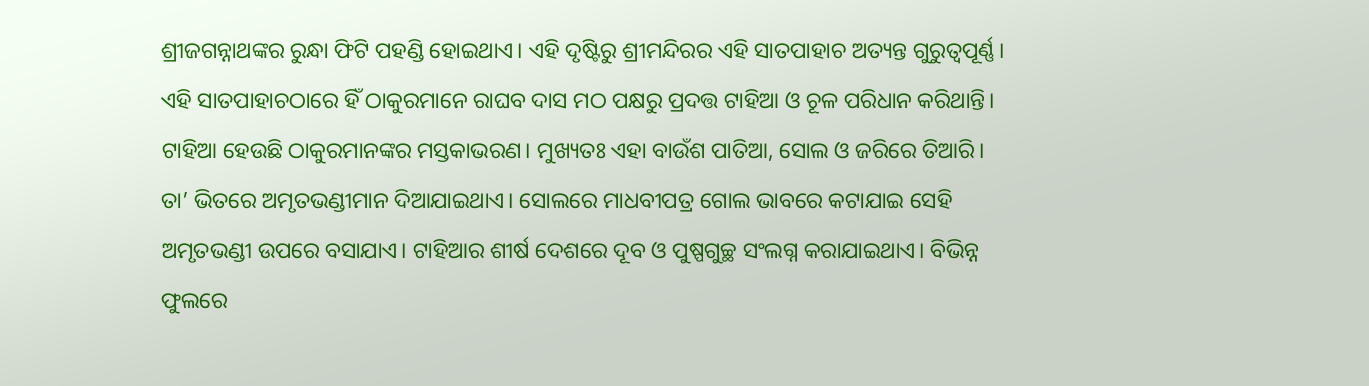ଶ୍ରୀଜଗନ୍ନାଥଙ୍କର ରୁନ୍ଧା ଫିଟି ପହଣ୍ଡି ହୋଇଥାଏ। ଏହି ଦୃଷ୍ଟିରୁ ଶ୍ରୀମନ୍ଦିରର ଏହି ସାତପାହାଚ ଅତ୍ୟନ୍ତ ଗୁରୁତ୍ୱପୂର୍ଣ୍ଣ। ଏହି ସାତପାହାଚଠାରେ ହିଁ ଠାକୁରମାନେ ରାଘବ ଦାସ ମଠ ପକ୍ଷରୁ ପ୍ରଦତ୍ତ ଟାହିଆ ଓ ଚୂଳ ପରିଧାନ କରିଥାନ୍ତି।
ଟାହିଆ ହେଉଛି ଠାକୁରମାନଙ୍କର ମସ୍ତକାଭରଣ। ମୁଖ୍ୟତଃ ଏହା ବାଉଁଶ ପାତିଆ, ସୋଲ ଓ ଜରିରେ ତିଆରି। ତା’ ଭିତରେ ଅମୃତଭଣ୍ଡୀମାନ ଦିଆଯାଇଥାଏ। ସୋଲରେ ମାଧବୀପତ୍ର ଗୋଲ ଭାବରେ କଟାଯାଇ ସେହି ଅମୃତଭଣ୍ଡୀ ଉପରେ ବସାଯାଏ। ଟାହିଆର ଶୀର୍ଷ ଦେଶରେ ଦୂବ ଓ ପୁଷ୍ପଗୁଚ୍ଛ ସଂଲଗ୍ନ କରାଯାଇଥାଏ। ବିଭିନ୍ନ ଫୁଲରେ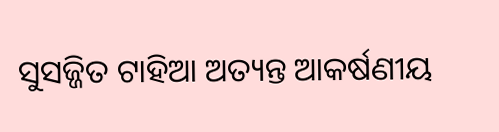ସୁସଜ୍ଜିତ ଟାହିଆ ଅତ୍ୟନ୍ତ ଆକର୍ଷଣୀୟ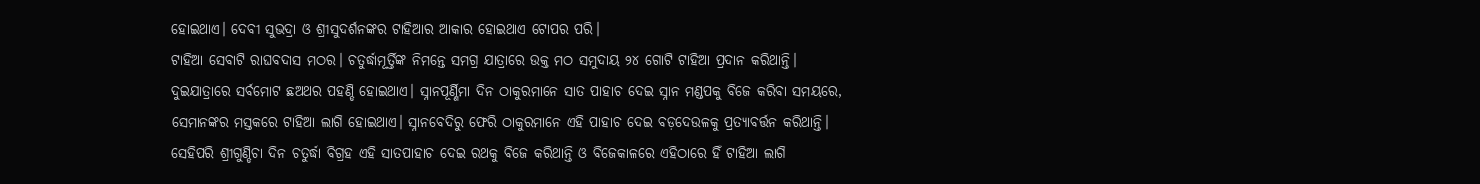ହୋଇଥାଏ। ଦେବୀ ସୁଭଦ୍ରା ଓ ଶ୍ରୀସୁଦର୍ଶନଙ୍କର ଟାହିଆର ଆକାର ହୋଇଥାଏ ଟୋପର ପରି।
ଟାହିଆ ସେବାଟି ରାଘବଦାସ ମଠର। ଚତୁର୍ଦ୍ଧାମୂର୍ତ୍ତିଙ୍କ ନିମନ୍ତେ ସମଗ୍ର ଯାତ୍ରାରେ ଉକ୍ତ ମଠ ସମୁଦାୟ ୨୪ ଗୋଟି ଟାହିଆ ପ୍ରଦାନ କରିଥାନ୍ତି। ଦୁଇଯାତ୍ରାରେ ସର୍ବମୋଟ ଛଅଥର ପହଣ୍ଡି ହୋଇଥାଏ। ସ୍ନାନପୂର୍ଣ୍ଣିମା ଦିନ ଠାକୁରମାନେ ସାତ ପାହାଚ ଦେଇ ସ୍ନାନ ମଣ୍ଡପକୁ ବିଜେ କରିବା ସମୟରେ, ସେମାନଙ୍କର ମସ୍ତକରେ ଟାହିଆ ଲାଗି ହୋଇଥାଏ। ସ୍ନାନବେଦିରୁ ଫେରି ଠାକୁରମାନେ ଏହି ପାହାଚ ଦେଇ ବଡ଼ଦେଉଳକୁ ପ୍ରତ୍ୟାବର୍ତ୍ତନ କରିଥାନ୍ତି। ସେହିପରି ଶ୍ରୀଗୁଣ୍ଡିଚା ଦିନ ଚତୁର୍ଦ୍ଧା ବିଗ୍ରହ ଏହି ସାତପାହାଚ ଦେଇ ରଥକୁ ବିଜେ କରିଥାନ୍ତି ଓ ବିଜେକାଳରେ ଏହିଠାରେ ହିଁ ଟାହିଆ ଲାଗି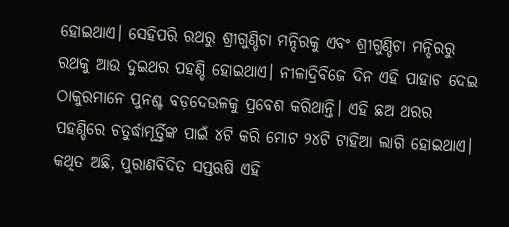ହୋଇଥାଏ। ସେହିପରି ରଥରୁ ଶ୍ରୀଗୁଣ୍ଡିଚା ମନ୍ଦିରକୁ ଏବଂ ଶ୍ରୀଗୁଣ୍ଡିଚା ମନ୍ଦିରରୁ ରଥକୁ ଆଉ ଦୁଇଥର ପହଣ୍ଡି ହୋଇଥାଏ। ନୀଳାଦ୍ରିବିଜେ ଦିନ ଏହି ପାହାଚ ଦେଇ ଠାକୁରମାନେ ପୁନଶ୍ଚ ବଡ଼ଦେଉଳକୁ ପ୍ରବେଶ କରିଥାନ୍ତି। ଏହି ଛଅ ଥରର ପହଣ୍ଡିରେ ଚତୁର୍ଦ୍ଧାମୂର୍ତ୍ତିଙ୍କ ପାଇଁ ୪ଟି କରି ମୋଟ ୨୪ଟି ଟାହିଆ ଲାଗି ହୋଇଥାଏ।
କଥିତ ଅଛି, ପୁରାଣବିଦିତ ସପ୍ତଋଷି ଏହି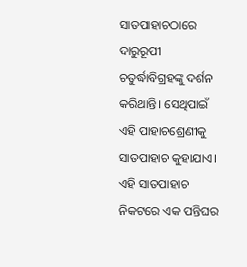ସାତପାହାଚଠାରେ ଦାରୁରୂପୀ ଚତୁର୍ଦ୍ଧାବିଗ୍ରହଙ୍କୁ ଦର୍ଶନ କରିଥାନ୍ତି। ସେଥିପାଇଁ ଏହି ପାହାଚଶ୍ରେଣୀକୁ ସାତପାହାଚ କୁହାଯାଏ।
ଏହି ସାତପାହାଚ ନିକଟରେ ଏକ ପନ୍ତିଘର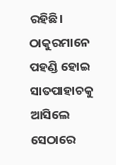ରହିଛି। ଠାକୁରମାନେ ପହଣ୍ଡି ହୋଇ ସାତପାହାଚକୁ ଆସିଲେ ସେଠାରେ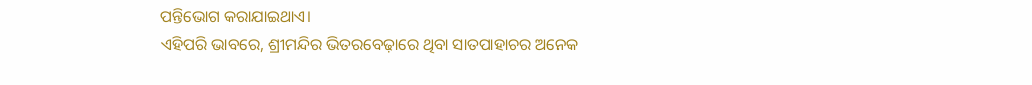ପନ୍ତିଭୋଗ କରାଯାଇଥାଏ।
ଏହିପରି ଭାବରେ, ଶ୍ରୀମନ୍ଦିର ଭିତରବେଢ଼ାରେ ଥିବା ସାତପାହାଚର ଅନେକ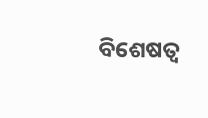ବିଶେଷତ୍ୱ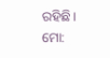ରହିଛି।
ମୋ: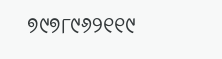୭୯୭୮୯୬୨୧୧୯